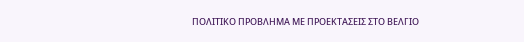ΠΟΛΙΤΙΚΟ ΠΡΟΒΛΗΜΑ ΜΕ ΠΡΟΕΚΤΑΣΕΙΣ ΣΤΟ ΒΕΛΓΙΟ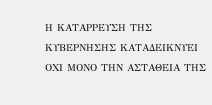Η ΚΑΤΑΡΡΕΥΣΗ ΤΗΣ ΚΥΒΕΡΝΗΣΗΣ ΚΑΤΑΔΕΙΚΝΥΕΙ ΟΧΙ ΜΟΝΟ ΤΗΝ ΑΣΤΑΘΕΙΑ ΤΗΣ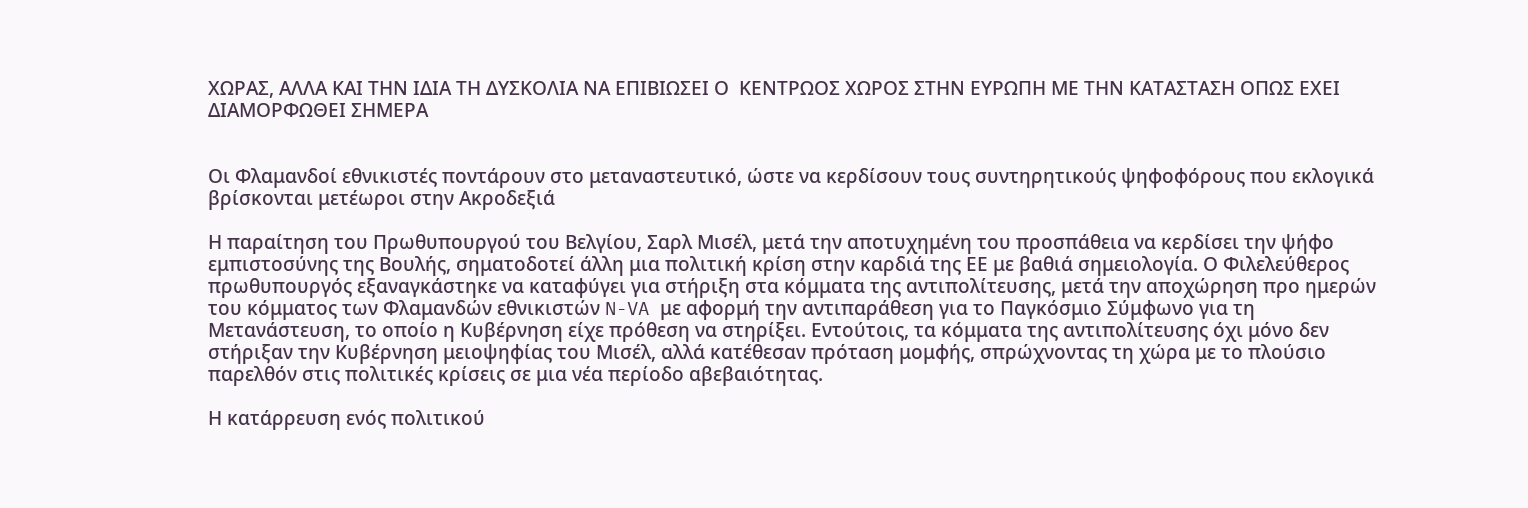ΧΩΡΑΣ, ΑΛΛΑ ΚΑΙ ΤΗΝ ΙΔΙΑ ΤΗ ΔΥΣΚΟΛΙΑ ΝΑ ΕΠΙΒΙΩΣΕΙ Ο  ΚΕΝΤΡΩΟΣ ΧΩΡΟΣ ΣΤΗΝ ΕΥΡΩΠΗ ΜΕ ΤΗΝ ΚΑΤΑΣΤΑΣΗ ΟΠΩΣ ΕΧΕΙ ΔΙΑΜΟΡΦΩΘΕΙ ΣΗΜΕΡΑ


Οι Φλαμανδοί εθνικιστές ποντάρουν στο μεταναστευτικό, ώστε να κερδίσουν τους συντηρητικούς ψηφοφόρους που εκλογικά βρίσκονται μετέωροι στην Ακροδεξιά

Η παραίτηση του Πρωθυπουργού του Βελγίου, Σαρλ Μισέλ, μετά την αποτυχημένη του προσπάθεια να κερδίσει την ψήφο εμπιστοσύνης της Βουλής, σηματοδοτεί άλλη μια πολιτική κρίση στην καρδιά της ΕΕ με βαθιά σημειολογία. Ο Φιλελεύθερος πρωθυπουργός εξαναγκάστηκε να καταφύγει για στήριξη στα κόμματα της αντιπολίτευσης, μετά την αποχώρηση προ ημερών του κόμματος των Φλαμανδών εθνικιστών N-VA με αφορμή την αντιπαράθεση για το Παγκόσμιο Σύμφωνο για τη Μετανάστευση, το οποίο η Κυβέρνηση είχε πρόθεση να στηρίξει. Εντούτοις, τα κόμματα της αντιπολίτευσης όχι μόνο δεν στήριξαν την Κυβέρνηση μειοψηφίας του Μισέλ, αλλά κατέθεσαν πρόταση μομφής, σπρώχνοντας τη χώρα με το πλούσιο παρελθόν στις πολιτικές κρίσεις σε μια νέα περίοδο αβεβαιότητας.

Η κατάρρευση ενός πολιτικού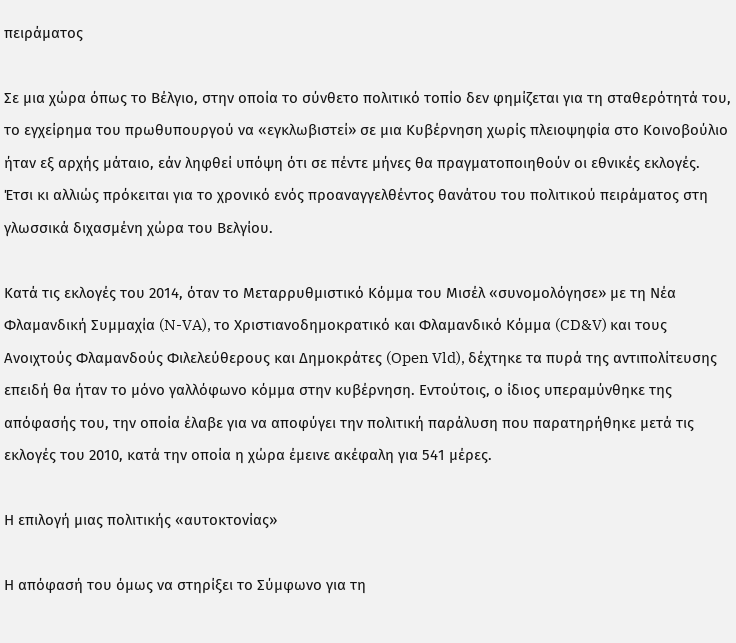πειράματος

Σε μια χώρα όπως το Βέλγιο, στην οποία το σύνθετο πολιτικό τοπίο δεν φημίζεται για τη σταθερότητά του, το εγχείρημα του πρωθυπουργού να «εγκλωβιστεί» σε μια Κυβέρνηση χωρίς πλειοψηφία στο Κοινοβούλιο ήταν εξ αρχής μάταιο, εάν ληφθεί υπόψη ότι σε πέντε μήνες θα πραγματοποιηθούν οι εθνικές εκλογές. Έτσι κι αλλιώς πρόκειται για το χρονικό ενός προαναγγελθέντος θανάτου του πολιτικού πειράματος στη γλωσσικά διχασμένη χώρα του Βελγίου.

Κατά τις εκλογές του 2014, όταν το Μεταρρυθμιστικό Κόμμα του Μισέλ «συνομολόγησε» με τη Νέα Φλαμανδική Συμμαχία (N-VA), το Χριστιανοδημοκρατικό και Φλαμανδικό Κόμμα (CD&V) και τους Ανοιχτούς Φλαμανδούς Φιλελεύθερους και Δημοκράτες (Open Vld), δέχτηκε τα πυρά της αντιπολίτευσης επειδή θα ήταν το μόνο γαλλόφωνο κόμμα στην κυβέρνηση. Εντούτοις, ο ίδιος υπεραμύνθηκε της απόφασής του, την οποία έλαβε για να αποφύγει την πολιτική παράλυση που παρατηρήθηκε μετά τις εκλογές του 2010, κατά την οποία η χώρα έμεινε ακέφαλη για 541 μέρες.

Η επιλογή μιας πολιτικής «αυτοκτονίας»

Η απόφασή του όμως να στηρίξει το Σύμφωνο για τη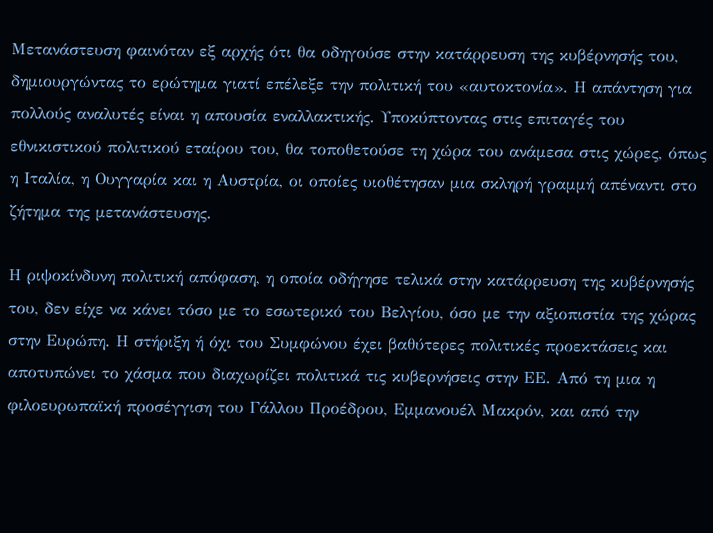Μετανάστευση φαινόταν εξ αρχής ότι θα οδηγούσε στην κατάρρευση της κυβέρνησής του, δημιουργώντας το ερώτημα γιατί επέλεξε την πολιτική του «αυτοκτονία». Η απάντηση για πολλούς αναλυτές είναι η απουσία εναλλακτικής. Υποκύπτοντας στις επιταγές του εθνικιστικού πολιτικού εταίρου του, θα τοποθετούσε τη χώρα του ανάμεσα στις χώρες, όπως η Ιταλία, η Ουγγαρία και η Αυστρία, οι οποίες υιοθέτησαν μια σκληρή γραμμή απέναντι στο ζήτημα της μετανάστευσης.

Η ριψοκίνδυνη πολιτική απόφαση, η οποία οδήγησε τελικά στην κατάρρευση της κυβέρνησής του, δεν είχε να κάνει τόσο με το εσωτερικό του Βελγίου, όσο με την αξιοπιστία της χώρας στην Ευρώπη. Η στήριξη ή όχι του Συμφώνου έχει βαθύτερες πολιτικές προεκτάσεις και αποτυπώνει το χάσμα που διαχωρίζει πολιτικά τις κυβερνήσεις στην ΕΕ. Από τη μια η φιλοευρωπαϊκή προσέγγιση του Γάλλου Προέδρου, Εμμανουέλ Μακρόν, και από την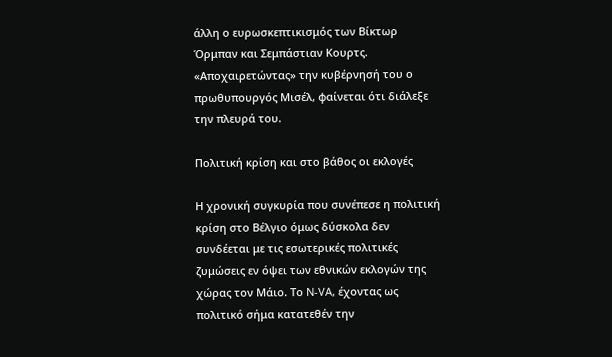άλλη ο ευρωσκεπτικισμός των Βίκτωρ Όρμπαν και Σεμπάστιαν Κουρτς. «Αποχαιρετώντας» την κυβέρνησή του ο πρωθυπουργός Μισέλ, φαίνεται ότι διάλεξε την πλευρά του.

Πολιτική κρίση και στο βάθος οι εκλογές

Η χρονική συγκυρία που συνέπεσε η πολιτική κρίση στο Βέλγιο όμως δύσκολα δεν συνδέεται με τις εσωτερικές πολιτικές ζυμώσεις εν όψει των εθνικών εκλογών της χώρας τον Μάιο. Το N-VA, έχοντας ως πολιτικό σήμα κατατεθέν την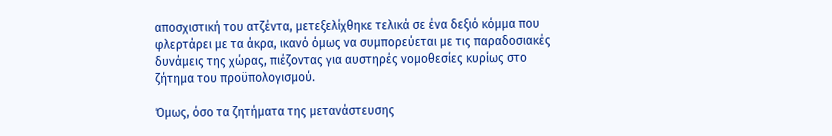αποσχιστική του ατζέντα, μετεξελίχθηκε τελικά σε ένα δεξιό κόμμα που φλερτάρει με τα άκρα, ικανό όμως να συμπορεύεται με τις παραδοσιακές δυνάμεις της χώρας, πιέζοντας για αυστηρές νομοθεσίες κυρίως στο ζήτημα του προϋπολογισμού.

Όμως, όσο τα ζητήματα της μετανάστευσης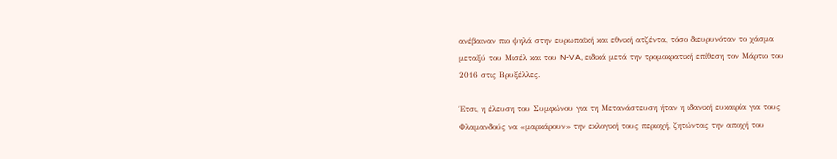ανέβαιναν πιο ψηλά στην ευρωπαϊκή και εθνική ατζέντα, τόσο διευρυνόταν το χάσμα μεταξύ του Μισέλ και του N-VA, ειδικά μετά την τρομοκρατική επίθεση τον Μάρτιο του 2016 στις Βρυξέλλες.

Έτσι, η έλευση του Συμφώνου για τη Μετανάστευση ήταν η ιδανική ευκαιρία για τους Φλαμανδούς να «μαρκάρουν» την εκλογική τους περιοχή, ζητώντας την αποχή του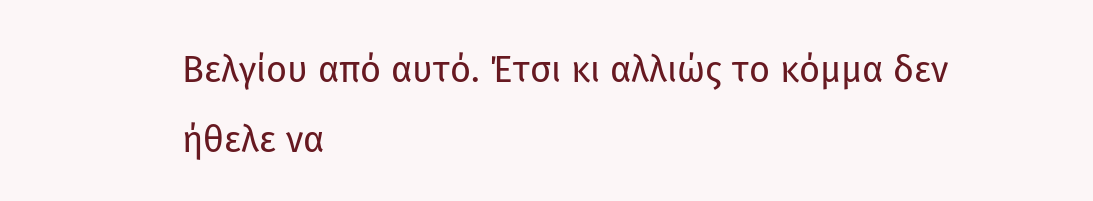Βελγίου από αυτό. Έτσι κι αλλιώς το κόμμα δεν ήθελε να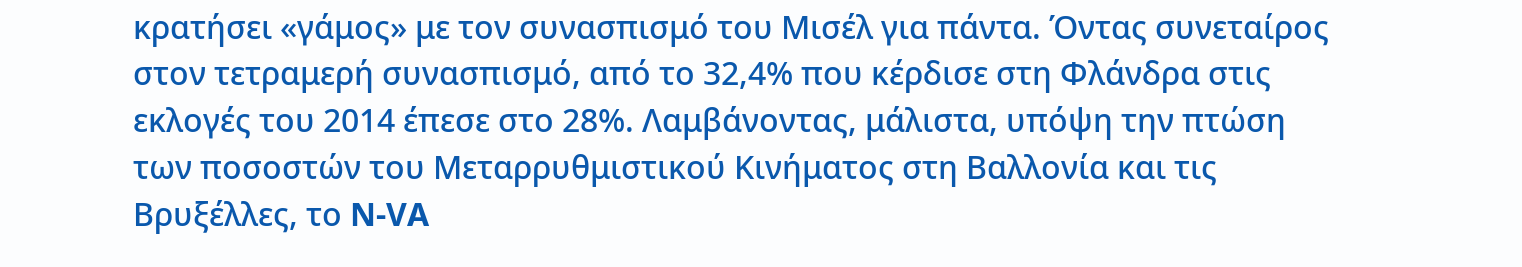κρατήσει «γάμος» με τον συνασπισμό του Μισέλ για πάντα. Όντας συνεταίρος στον τετραμερή συνασπισμό, από το 32,4% που κέρδισε στη Φλάνδρα στις εκλογές του 2014 έπεσε στο 28%. Λαμβάνοντας, μάλιστα, υπόψη την πτώση των ποσοστών του Μεταρρυθμιστικού Κινήματος στη Βαλλονία και τις Βρυξέλλες, το N-VA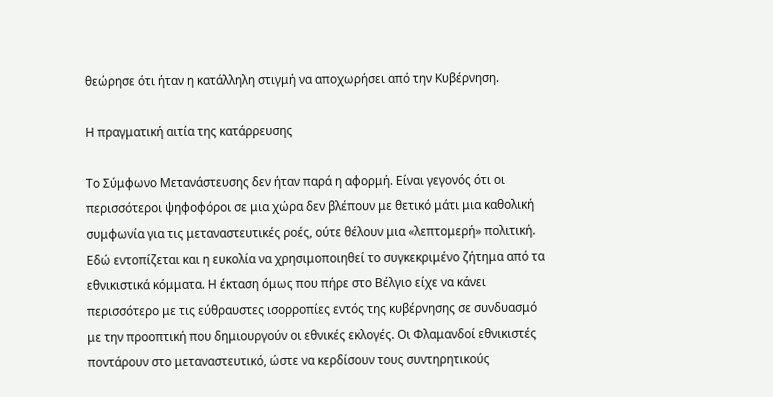θεώρησε ότι ήταν η κατάλληλη στιγμή να αποχωρήσει από την Κυβέρνηση.

Η πραγματική αιτία της κατάρρευσης

Το Σύμφωνο Μετανάστευσης δεν ήταν παρά η αφορμή. Είναι γεγονός ότι οι περισσότεροι ψηφοφόροι σε μια χώρα δεν βλέπουν με θετικό μάτι μια καθολική συμφωνία για τις μεταναστευτικές ροές, ούτε θέλουν μια «λεπτομερή» πολιτική. Εδώ εντοπίζεται και η ευκολία να χρησιμοποιηθεί το συγκεκριμένο ζήτημα από τα εθνικιστικά κόμματα. Η έκταση όμως που πήρε στο Βέλγιο είχε να κάνει περισσότερο με τις εύθραυστες ισορροπίες εντός της κυβέρνησης σε συνδυασμό με την προοπτική που δημιουργούν οι εθνικές εκλογές. Οι Φλαμανδοί εθνικιστές ποντάρουν στο μεταναστευτικό, ώστε να κερδίσουν τους συντηρητικούς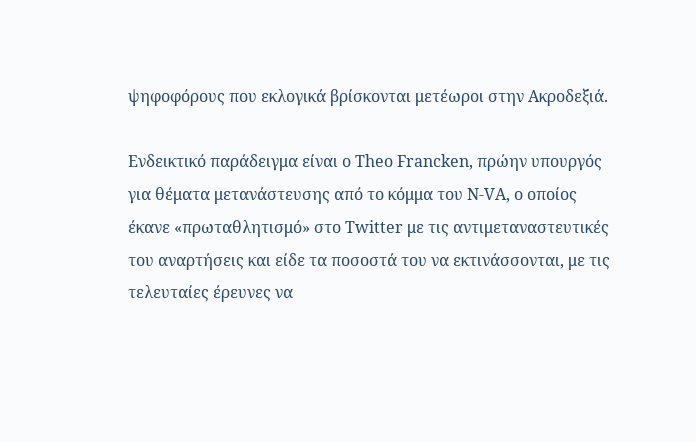ψηφοφόρους που εκλογικά βρίσκονται μετέωροι στην Ακροδεξιά.

Ενδεικτικό παράδειγμα είναι ο Theo Francken, πρώην υπουργός για θέματα μετανάστευσης από το κόμμα του N-VA, ο οποίος έκανε «πρωταθλητισμό» στο Twitter με τις αντιμεταναστευτικές του αναρτήσεις και είδε τα ποσοστά του να εκτινάσσονται, με τις τελευταίες έρευνες να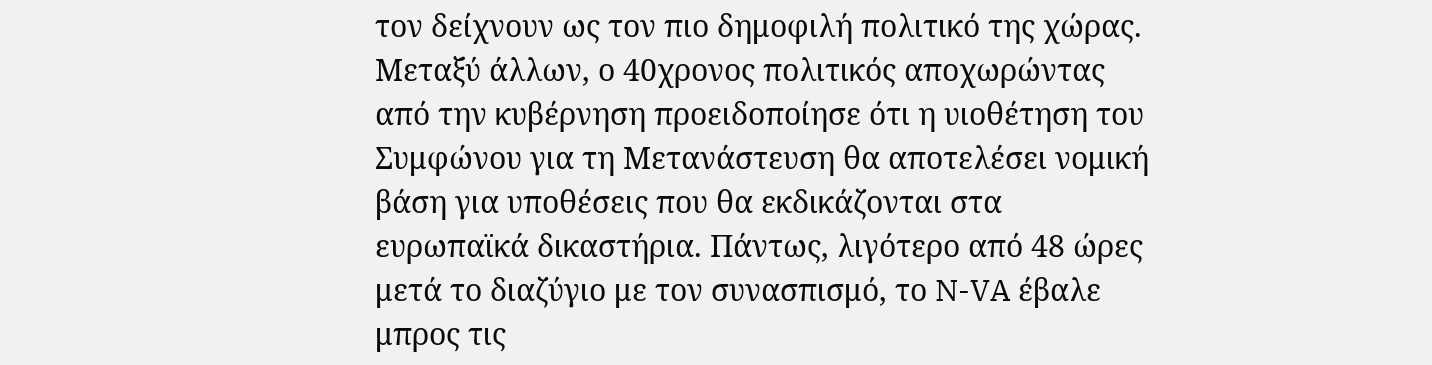τον δείχνουν ως τον πιο δημοφιλή πολιτικό της χώρας. Μεταξύ άλλων, ο 40χρονος πολιτικός αποχωρώντας από την κυβέρνηση προειδοποίησε ότι η υιοθέτηση του Συμφώνου για τη Μετανάστευση θα αποτελέσει νομική βάση για υποθέσεις που θα εκδικάζονται στα ευρωπαϊκά δικαστήρια. Πάντως, λιγότερο από 48 ώρες μετά το διαζύγιο με τον συνασπισμό, το N-VA έβαλε μπρος τις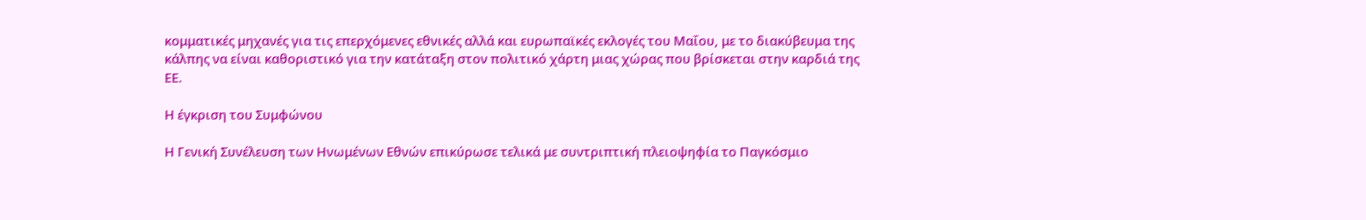κομματικές μηχανές για τις επερχόμενες εθνικές αλλά και ευρωπαϊκές εκλογές του Μαΐου, με το διακύβευμα της κάλπης να είναι καθοριστικό για την κατάταξη στον πολιτικό χάρτη μιας χώρας που βρίσκεται στην καρδιά της ΕΕ.

Η έγκριση του Συμφώνου

Η Γενική Συνέλευση των Ηνωμένων Εθνών επικύρωσε τελικά με συντριπτική πλειοψηφία το Παγκόσμιο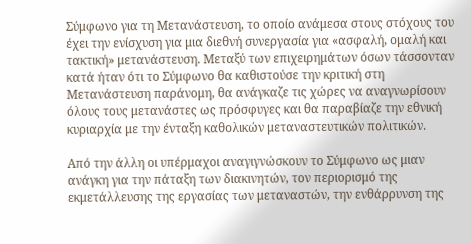Σύμφωνο για τη Μετανάστευση, το οποίο ανάμεσα στους στόχους του έχει την ενίσχυση για μια διεθνή συνεργασία για «ασφαλή, ομαλή και τακτική» μετανάστευση. Μεταξύ των επιχειρημάτων όσων τάσσονταν κατά ήταν ότι το Σύμφωνο θα καθιστούσε την κριτική στη Μετανάστευση παράνομη, θα ανάγκαζε τις χώρες να αναγνωρίσουν όλους τους μετανάστες ως πρόσφυγες και θα παραβίαζε την εθνική κυριαρχία με την ένταξη καθολικών μεταναστευτικών πολιτικών.

Από την άλλη οι υπέρμαχοι αναγιγνώσκουν το Σύμφωνο ως μιαν ανάγκη για την πάταξη των διακινητών, τον περιορισμό της εκμετάλλευσης της εργασίας των μεταναστών, την ενθάρρυνση της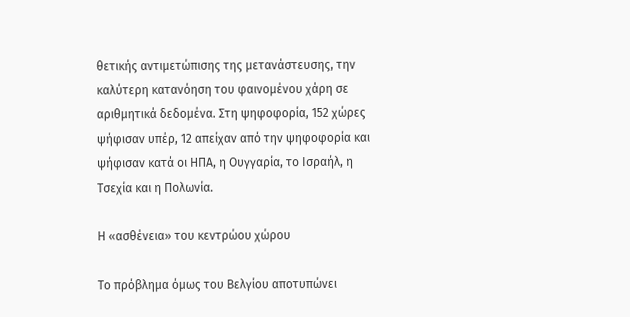θετικής αντιμετώπισης της μετανάστευσης, την καλύτερη κατανόηση του φαινομένου χάρη σε αριθμητικά δεδομένα. Στη ψηφοφορία, 152 χώρες ψήφισαν υπέρ, 12 απείχαν από την ψηφοφορία και ψήφισαν κατά οι ΗΠΑ, η Ουγγαρία, το Ισραήλ, η Τσεχία και η Πολωνία.

Η «ασθένεια» του κεντρώου χώρου

Το πρόβλημα όμως του Βελγίου αποτυπώνει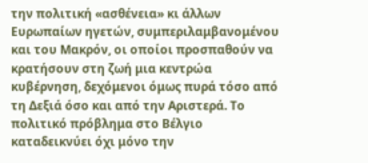την πολιτική «ασθένεια» κι άλλων Ευρωπαίων ηγετών, συμπεριλαμβανομένου και του Μακρόν, οι οποίοι προσπαθούν να κρατήσουν στη ζωή μια κεντρώα κυβέρνηση, δεχόμενοι όμως πυρά τόσο από τη Δεξιά όσο και από την Αριστερά. Το πολιτικό πρόβλημα στο Βέλγιο καταδεικνύει όχι μόνο την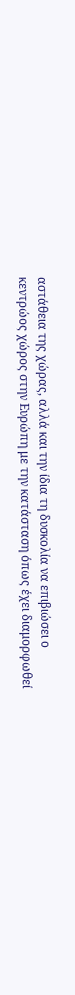αστάθεια της χώρας, αλλά και την ίδια τη δυσκολία να επιβιώσει ο κεντρώος χώρος στην Ευρώπη με την κατάσταση όπως έχει διαμορφωθεί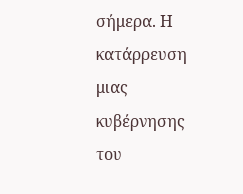σήμερα. Η κατάρρευση μιας κυβέρνησης του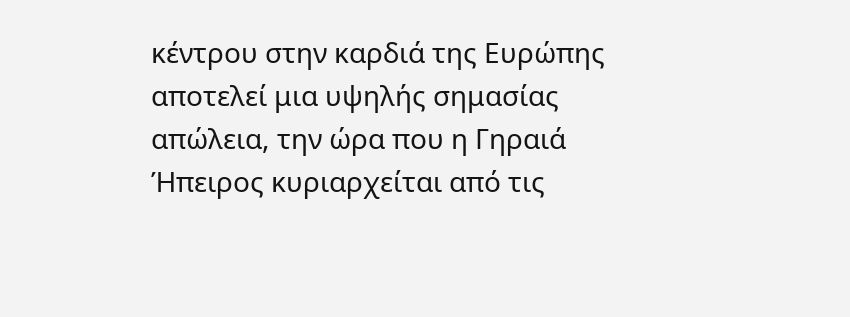κέντρου στην καρδιά της Ευρώπης αποτελεί μια υψηλής σημασίας απώλεια, την ώρα που η Γηραιά Ήπειρος κυριαρχείται από τις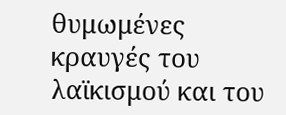θυμωμένες κραυγές του λαϊκισμού και του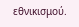εθνικισμού.